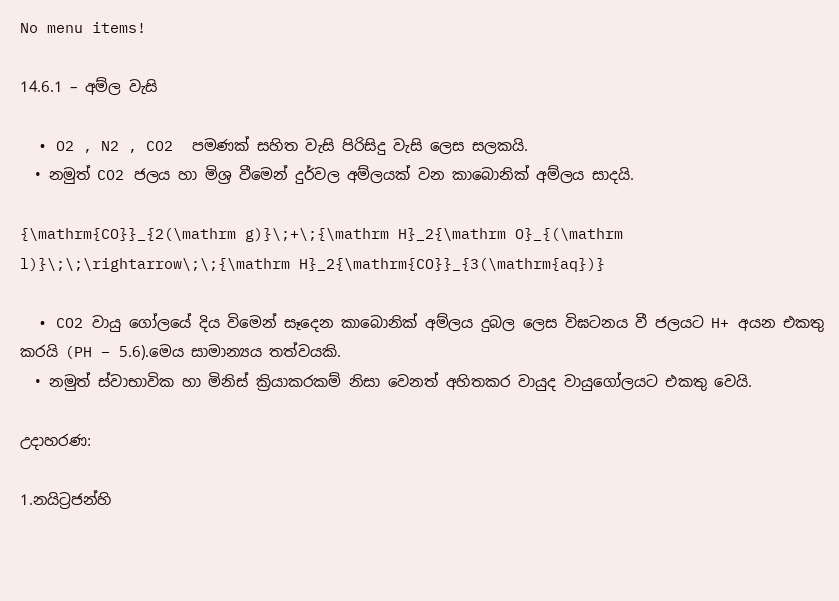No menu items!

14.6.1 – අම්ල වැසි

  • O2 , N2 , CO2  පමණක් සහිත වැසි පිරිසිදු වැසි ලෙස සලකයි.
  • නමුත් CO2 ජලය හා මිශ්‍ර වීමෙන් දුර්වල අම්ලයක් වන කාබොනික් අම්ලය සාදයි.

{\mathrm{CO}}_{2(\mathrm g)}\;+\;{\mathrm H}_2{\mathrm O}_{(\mathrm l)}\;\;\rightarrow\;\;{\mathrm H}_2{\mathrm{CO}}_{3(\mathrm{aq})}

  • CO2 වායු ගෝලයේ දිය විමෙන් සෑදෙන කාබොනික් අම්ලය දුබල ලෙස විඝටනය වී ජලයට H+ අයන එකතු කරයි (PH – 5.6).මෙය සාමාන්‍යය තත්වයකි.
  • නමුත් ස්වාභාවික හා මිනිස් ක්‍රියාකරකම් නිසා වෙනත් අහිතකර වායුද වායුගෝලයට එකතු වෙයි.

උදාහරණ:

1.නයිට්‍රජන්හි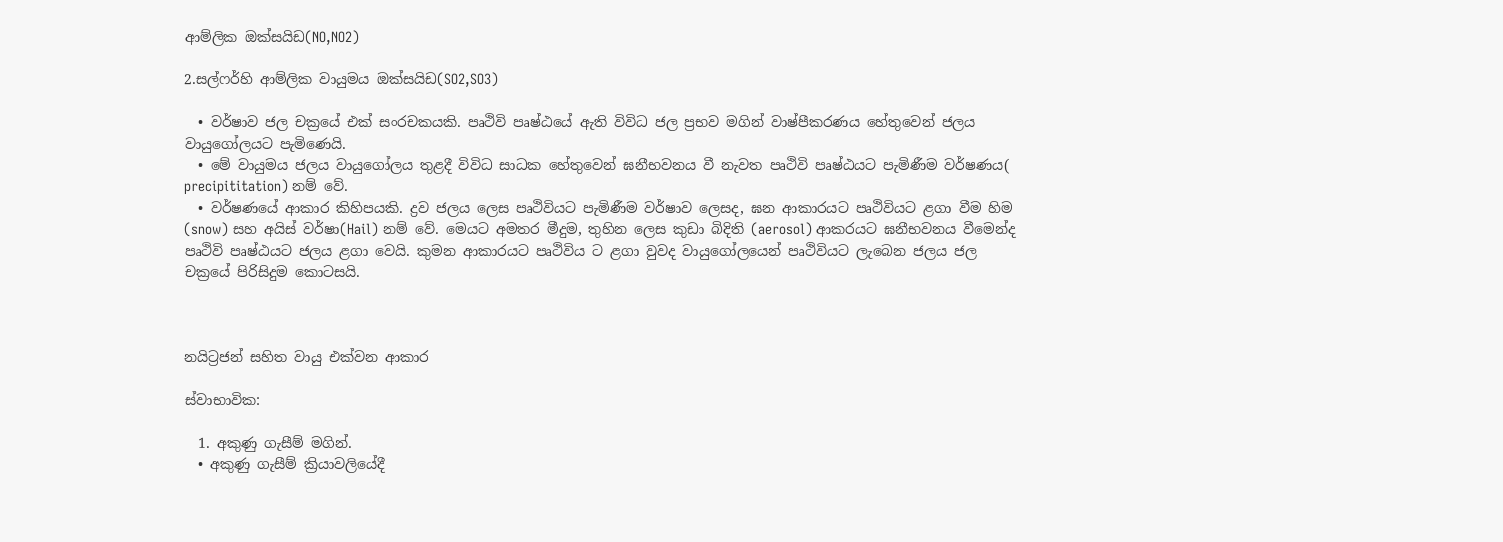ආම්ලික ඔක්සයිඩ(NO,NO2)

2.සල්ෆර්හි ආම්ලික වායුමය ඔක්සයිඩ(SO2,SO3)

  • වර්ෂාව ජල චක්‍රයේ එක් සං‍රචකයකි. පෘථිවි පෘෂ්ඨයේ ඇති විවිධ ජල ප්‍රභව මගින් වාෂ්පීකරණය හේතුවෙන් ජලය වායුගෝලයට පැමිණෙයි.
  • මේ වායුමය ජලය වායුගෝලය තුළදී විවිධ සාධක හේතුවෙන් ඝනීභවනය වී නැවත පෘථිවි පෘෂ්ඨයට පැමිණීම වර්ෂණය( precipititation) නම් වේ.
  • වර්ෂණයේ ආකාර කිහිපයකි. ද්‍රව ජලය ලෙස පෘථිවියට පැමිණීම වර්ෂාව ලෙසද, ඝන ආකාරයට පෘථිවියට ළගා වීම හිම (snow) සහ අයිස් වර්ෂා(Hail) නම් වේ. මෙයට අමතර මීදුම, තුහින ලෙස කුඩා බිදිති (aerosol) ආකරයට ඝනීභවනය වීමෙන්ද පෘථිවි පෘෂ්ඨයට ජලය ළගා වෙයි. කුමන ආකාරයට පෘථිවිය ට ළගා වුවද වායුගෝලයෙන් පෘථිවියට ලැබෙන ජලය ජල චක්‍රයේ පිරිසිදුම කොටසයි.



න‍යිට්‍රජන් සහිත වායු එක්වන ආකාර

ස්වාභාවික:

  1. අකුණු ගැසීම් මගින්.
  • අකුණු ගැසීම් ක්‍රියාවලියේදී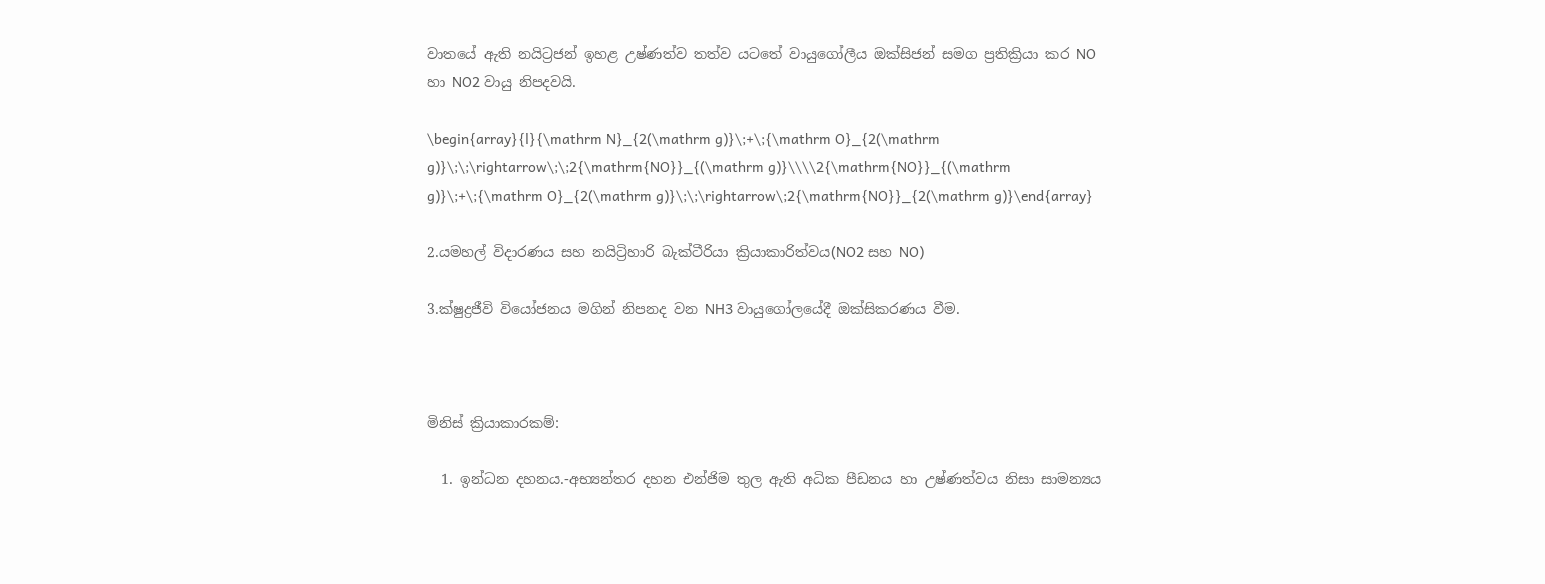වාතයේ ඇති නයිට්‍රජන් ඉහළ උෂ්ණත්ව තත්ව යටතේ වායුගෝලීය ඔක්සිජන් සමග ප්‍රතික්‍රියා කර NO හා NO2 වායු නිපදවයි.

\begin{array}{l}{\mathrm N}_{2(\mathrm g)}\;+\;{\mathrm O}_{2(\mathrm g)}\;\;\rightarrow\;\;2{\mathrm{NO}}_{(\mathrm g)}\\\\2{\mathrm{NO}}_{(\mathrm g)}\;+\;{\mathrm O}_{2(\mathrm g)}\;\;\rightarrow\;2{\mathrm{NO}}_{2(\mathrm g)}\end{array}

2.යමහල් විදාරණය සහ නයිට්‍රිහාරි බැක්ටීරියා ක්‍රියාකාරිත්වය(NO2 සහ NO)

3.ක්ෂුද්‍රජීවි වියෝජනය මගින් නිපනද වන NH3 වායුගෝලයේදී ඔක්සිකරණය වීම.



මිනිස් ක්‍රියාකාරකම්:

  1. ඉන්ධන දහනය.-අභ්‍යන්තර දහන එන්ජිම තුල ඇති අධික පීඩනය හා උෂ්ණත්වය නිසා සාමන්‍යය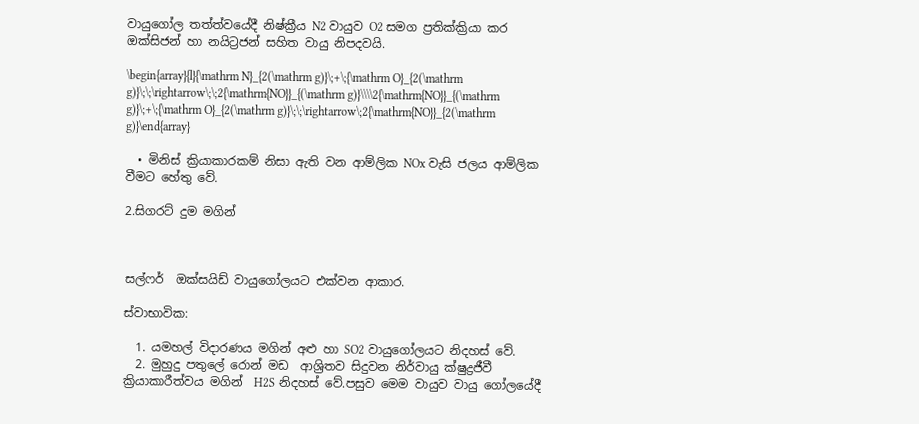වායුගෝල තත්ත්වයේදී නිෂ්ක්‍රීය N2 වායුව O2 සමග ප්‍රතික්ක්‍රියා කර ඔක්සිජන් හා නයිට්‍රජන් සහිත වායු නිපදවයි.

\begin{array}{l}{\mathrm N}_{2(\mathrm g)}\;+\;{\mathrm O}_{2(\mathrm g)}\;\;\rightarrow\;\;2{\mathrm{NO}}_{(\mathrm g)}\\\\2{\mathrm{NO}}_{(\mathrm g)}\;+\;{\mathrm O}_{2(\mathrm g)}\;\;\rightarrow\;2{\mathrm{NO}}_{2(\mathrm g)}\end{array}

  • මිනිස් ක්‍රියාකාරකම් නිසා ඇති වන ආම්ලික NOx වැසි ජලය ආම්ලික වීමට හේතු වේ.

2.සිගරට් දුම මගින්



සල්ෆර්  ඔක්සයිඩ් වායුගෝලයට එක්වන ආකාර.

ස්වාභාවික:

  1. යමහල් විදාරණය මගින් අළු හා SO2 වායුගෝලයට නිදහස් වේ.
  2. මුහුදු පතුලේ රොන් මඩ  ආශ්‍රිතව සිදුවන නිර්වායු ක්ෂුද්‍රජීවී ක්‍රියාකාරීත්වය මගින්  H2S නිදහස් වේ.පසුව මෙම වායුව වායු ගෝලයේදී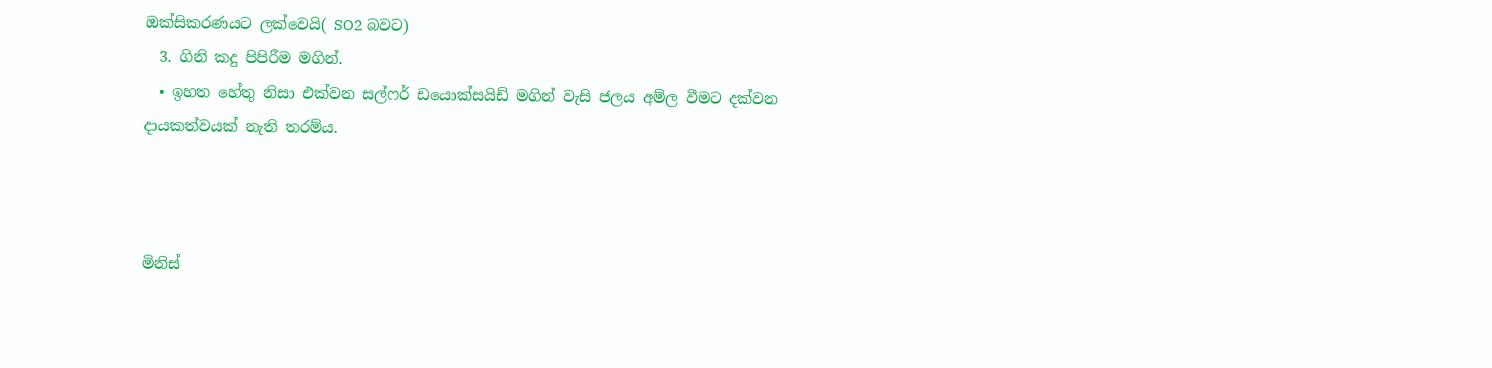ඔක්සිකරණයට ලක්වෙයි( SO2 බවට)
  3. ගිනි කදු පිපිරීම මගින්.
  • ඉහත හේතු නිසා එක්වන සල්ෆර් ඩයොක්සයිඩ් මගින් වැසි ජලය අම්ල වීමට දක්වන දායකත්වයක් නැති තරම්ය.



මිනිස්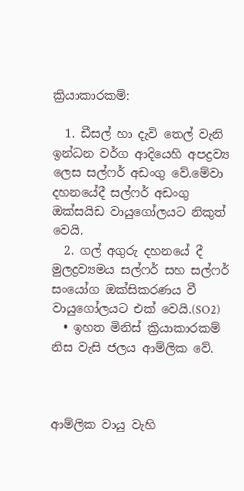ක්‍රියාකාරකම්:

  1. ඩීසල් හා දැවි තෙල් වැනි ඉන්ධන වර්ග ආදියෙහි අපද්‍රව්‍ය ලෙස සල්ෆර් අඩංගු වේ.මේවා දහනයේදී සල්ෆර් අඩංගු ඔක්සයිඩ වායුගෝලයට නිකුත් වෙයි.
  2. ගල් අගුරු දහනයේ දී මුලද්‍රව්‍යමය සල්ෆර් සහ සල්ෆර් සංයෝග ඔක්සිකරණය වී වායුගෝලයට එක් වෙයි.(SO2)
  • ඉහත මිනිස් ක්‍රියාකාරකම් නිස වැසි ජලය ආම්ලික වේ.



ආම්ලික වායු වැහි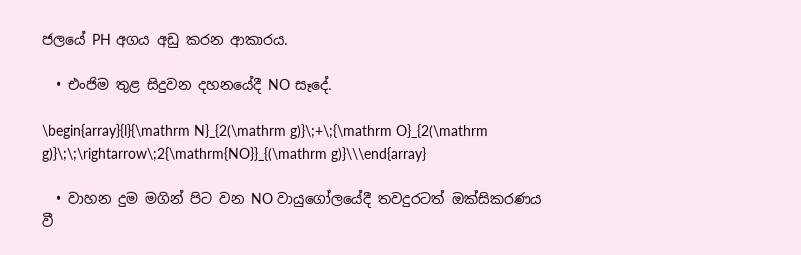ජලයේ PH අගය අඩු කරන ආකාරය.

  • එංජිම තුළ සිදුවන දහනයේදී NO සෑදේ.

\begin{array}{l}{\mathrm N}_{2(\mathrm g)}\;+\;{\mathrm O}_{2(\mathrm g)}\;\;\rightarrow\;2{\mathrm{NO}}_{(\mathrm g)}\\\end{array}

  • වාහන දුම මගින් පිට වන NO වායුගෝලයේදී තවදුරටත් ඔක්සිකරණය වී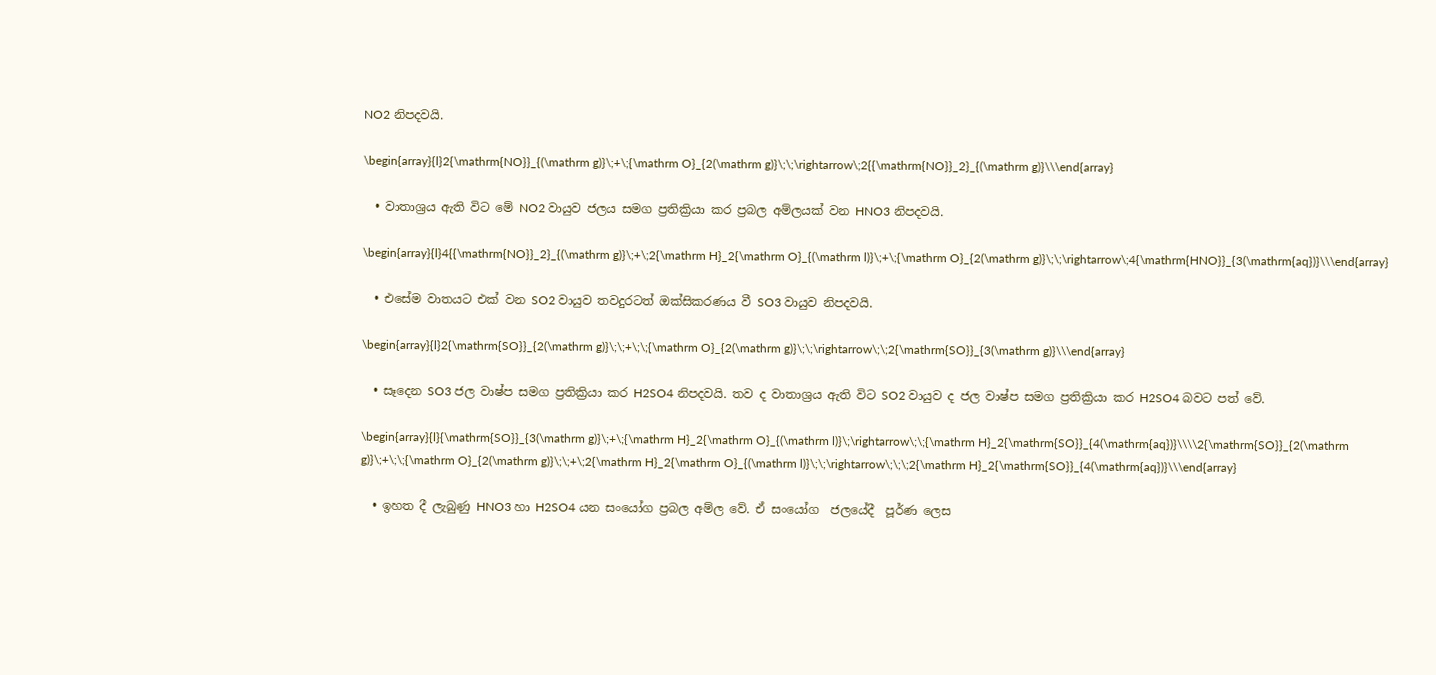NO2 නිපදවයි.

\begin{array}{l}2{\mathrm{NO}}_{(\mathrm g)}\;+\;{\mathrm O}_{2(\mathrm g)}\;\;\rightarrow\;2{{\mathrm{NO}}_2}_{(\mathrm g)}\\\end{array}

  • වාතාශ්‍රය ඇති විට මේ NO2 වායුව ජලය සමග ප්‍රතික්‍රියා කර ප්‍රබල අම්ලයක් වන HNO3 නිපදවයි.

\begin{array}{l}4{{\mathrm{NO}}_2}_{(\mathrm g)}\;+\;2{\mathrm H}_2{\mathrm O}_{(\mathrm l)}\;+\;{\mathrm O}_{2(\mathrm g)}\;\;\rightarrow\;4{\mathrm{HNO}}_{3(\mathrm{aq})}\\\end{array}

  • එසේම වාතයට එක් වන SO2 වායුව තවදුරටත් ඔක්සිකරණය වී SO3 වායුව නිපදවයි.

\begin{array}{l}2{\mathrm{SO}}_{2(\mathrm g)}\;\;+\;\;{\mathrm O}_{2(\mathrm g)}\;\;\rightarrow\;\;2{\mathrm{SO}}_{3(\mathrm g)}\\\end{array}

  • සෑදෙන SO3 ජල වාෂ්ප සමග ප්‍රතික්‍රියා කර H2SO4 නිපදවයි. තව ද වාතාශ්‍රය ඇති විට SO2 වායුව ද ජල වාෂ්ප සමග ප්‍රතික්‍රියා කර H2SO4 බවට පත් වේ.

\begin{array}{l}{\mathrm{SO}}_{3(\mathrm g)}\;+\;{\mathrm H}_2{\mathrm O}_{(\mathrm l)}\;\rightarrow\;\;{\mathrm H}_2{\mathrm{SO}}_{4(\mathrm{aq})}\\\\2{\mathrm{SO}}_{2(\mathrm g)}\;+\;\;{\mathrm O}_{2(\mathrm g)}\;\;+\;2{\mathrm H}_2{\mathrm O}_{(\mathrm l)}\;\;\rightarrow\;\;\;2{\mathrm H}_2{\mathrm{SO}}_{4(\mathrm{aq})}\\\end{array}

  • ඉහත දී ලැබුණු HNO3 හා H2SO4 යන සංයෝග ප්‍රබල අම්ල වේ. ඒ සංයෝග  ජලයේදී  පූර්ණ ලෙස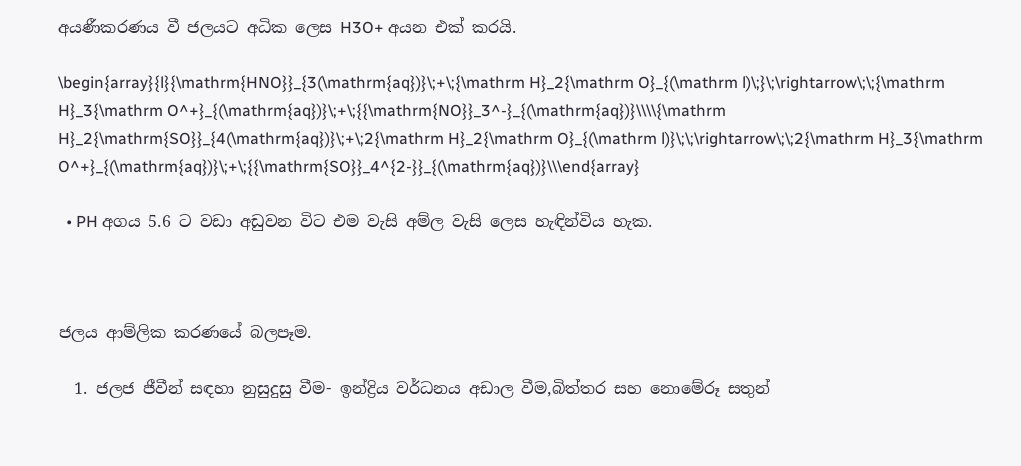අයණීකරණය වී ජලයට අධික ලෙස H3O+ අයන එක් කරයි.

\begin{array}{l}{\mathrm{HNO}}_{3(\mathrm{aq})}\;+\;{\mathrm H}_2{\mathrm O}_{(\mathrm l)\;}\;\rightarrow\;\;{\mathrm H}_3{\mathrm O^+}_{(\mathrm{aq})}\;+\;{{\mathrm{NO}}_3^-}_{(\mathrm{aq})}\\\\{\mathrm H}_2{\mathrm{SO}}_{4(\mathrm{aq})}\;+\;2{\mathrm H}_2{\mathrm O}_{(\mathrm l)}\;\;\rightarrow\;\;2{\mathrm H}_3{\mathrm O^+}_{(\mathrm{aq})}\;+\;{{\mathrm{SO}}_4^{2-}}_{(\mathrm{aq})}\\\end{array}

  • PH අගය 5.6 ට වඩා අඩුවන විට එම වැසි අම්ල වැසි ලෙස හැඳින්විය හැක.



ජලය ආම්ලික කරණයේ බලපෑම.

  1. ජලජ ජීවීන් සඳහා නුසුදුසු වීම- ඉන්ද්‍රිය වර්ධනය අඩාල වීම,බිත්තර සහ නොමේරූ සතුන්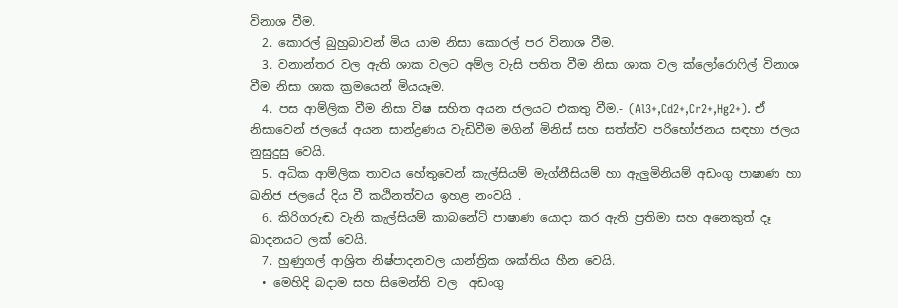විනාශ වීම.
  2. කොරල් බුහුබාවන් මිය යාම නිසා කොරල් පර විනාශ වීම.
  3. වනාන්තර වල ඇති ශාක වලට අම්ල වැසි පතිත වීම නිසා ශාක වල ක්ලෝරොෆිල් විනාශ වීම නිසා ශාක ක්‍රමයෙන් මියයෑම.
  4. පස ආම්ලික වීම නිසා විෂ සහිත අයන ජලයට එකතු වීම.- (Al3+,Cd2+,Cr2+,Hg2+). ඒ නිසාවෙන් ජලයේ අයන සාන්ද්‍රණය වැඩිවීම මගින් මිනිස් සහ සත්ත්ව පරිභෝජනය සඳහා ජලය නුසුදුසු වෙයි.
  5. අධික ආම්ලික තාවය හේතුවෙන් කැල්සියම් මැග්නීසියම් හා ඇලුමිනියම් අඩංගු පාෂාණ හා ඛනිජ ජලයේ දිය වී කඨිනත්වය ඉහළ නංවයි .
  6. කිරිගරුඬ වැනි කැල්සියම් කාබනේට් පාෂාණ යොදා කර ඇති ප්‍රතිමා සහ අනෙකුත් දෑ ඛාදනයට ලක් වෙයි.
  7. හුණුගල් ආශ්‍රිත නිෂ්පාදනවල යාන්ත්‍රික ශක්තිය හීන වෙයි.
  • මෙහිදි බදාම සහ සිමෙන්ති වල  අඩංගු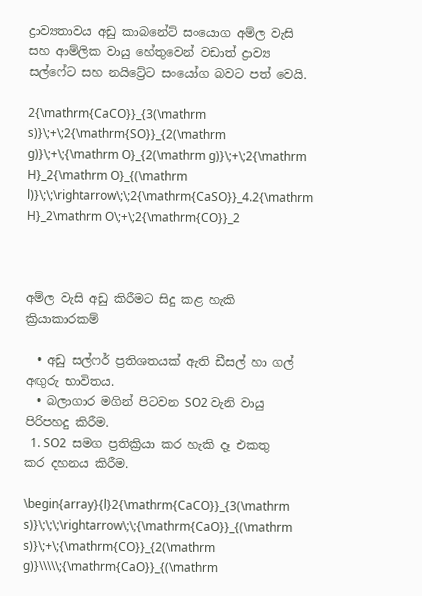ද්‍රාව්‍යතාවය අඩු කාබනේට් සං‍යොග අම්ල වැසි සහ ආම්ලික වායු හේතුවෙන් වඩාත් ද්‍රාව්‍ය සල්ෆේට සහ නයිට්‍රේට සංයෝග බවට පත් වෙයි.

2{\mathrm{CaCO}}_{3(\mathrm s)}\;+\;2{\mathrm{SO}}_{2(\mathrm g)}\;+\;{\mathrm O}_{2(\mathrm g)}\;+\;2{\mathrm H}_2{\mathrm O}_{(\mathrm l)}\;\;\rightarrow\;\;2{\mathrm{CaSO}}_4.2{\mathrm H}_2\mathrm O\;+\;2{\mathrm{CO}}_2



අම්ල වැසි අඩු කිරීමට සිදු කළ හැකි ක්‍රියාකාරකම්

  • අඩු සල්ෆර් ප්‍රතිශතයක් ඇති ඩීසල් හා ගල් අඟුරු භාවිතය.
  • බලාගාර මගින් පිටවන SO2 වැනි වායු පිරිපහදු කිරීම.
  1. SO2  සමග ප්‍රතික්‍රියා කර හැකි දෑ එකතු කර දහනය කිරීම.

\begin{array}{l}2{\mathrm{CaCO}}_{3(\mathrm s)}\;\;\;\rightarrow\;\;{\mathrm{CaO}}_{(\mathrm s)}\;+\;{\mathrm{CO}}_{2(\mathrm g)}\\\\\;{\mathrm{CaO}}_{(\mathrm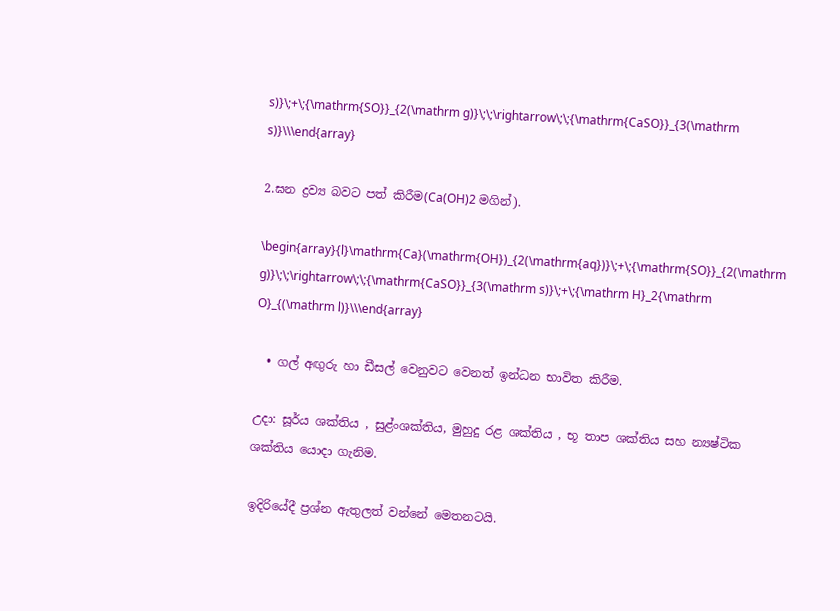s)}\;+\;{\mathrm{SO}}_{2(\mathrm g)}\;\;\rightarrow\;\;{\mathrm{CaSO}}_{3(\mathrm s)}\\\end{array}

2.ඝන ද්‍රව්‍ය බවට පත් කිරීම(Ca(OH)2 මගින්).

\begin{array}{l}\mathrm{Ca}(\mathrm{OH})_{2(\mathrm{aq})}\;+\;{\mathrm{SO}}_{2(\mathrm g)}\;\;\rightarrow\;\;{\mathrm{CaSO}}_{3(\mathrm s)}\;+\;{\mathrm H}_2{\mathrm O}_{(\mathrm l)}\\\end{array}

  • ගල් අඟුරු හා ඩීසල් වෙනුවට වෙනත් ඉන්ධන භාවිත කිරීම.

උදා: සූර්ය ශක්තිය , සුළ්ංශක්තිය, මුහුදු රළ ශක්තිය , භූ තාප ශක්තිය සහ න්‍යෂ්ටික ශක්තිය යොදා ගැනිම.

ඉදිරියේදී ප්‍රශ්න ඇතුලත් වන්නේ මෙතනටයි.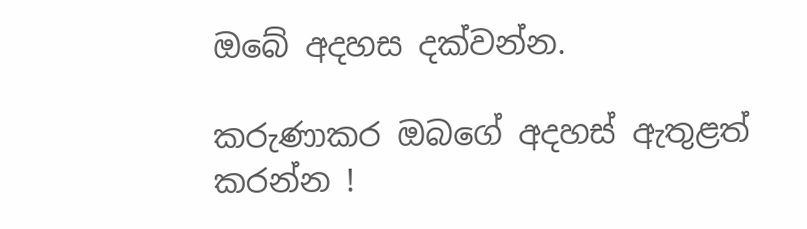ඔබේ අදහස දක්වන්න.

කරුණාකර ඔබගේ අදහස් ඇතුළත් කරන්න !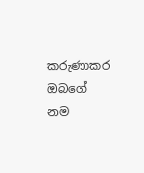කරුණාකර ඔබගේ නම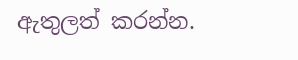ඇතුලත් කරන්න.